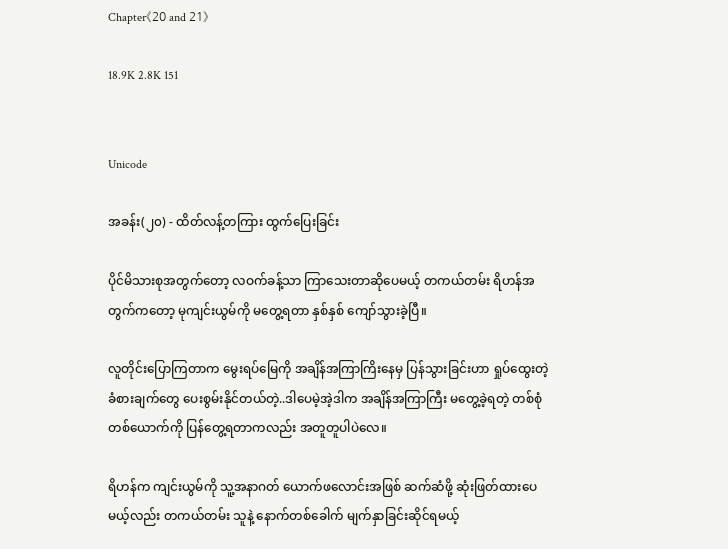Chapter《20 and 21》

18.9K 2.8K 151


Unicode

အခန်း(၂၀) - ထိတ်လန့်တကြား ထွက်ပြေးခြင်း

ပိုင်မိသားစုအတွက်တော့ လဝက်ခန့်သာ ကြာသေးတာဆိုပေမယ့် တကယ်တမ်း ရိဟန်အတွက်ကတော့ မုကျင်းယွမ်ကို မတွေ့ရတာ နှစ်နှစ် ကျော်သွားခဲ့ပြီ။

လူတိုင်းပြောကြတာက မွေးရပ်မြေကို အချိန်အကြာကြိးနေမှ ပြန်သွားခြင်းဟာ ရှုပ်ထွေးတဲ့ ခံစားချက်တွေ ပေးစွမ်းနိုင်တယ်တဲ့..ဒါပေမဲ့အဲ့ဒါက အချိန်အကြာကြီး မတွေ့ခဲ့ရတဲ့ တစ်စုံတစ်ယောက်ကို ပြန်တွေ့ရတာကလည်း အတူတူပါပဲလေ။

ရိဟန်က ကျင်းယွမ်ကို သူ့အနာဂတ် ယောက်ဖလောင်းအဖြစ် ဆက်ဆံဖို့ ဆုံးဖြတ်ထားပေမယ့်လည်း တကယ်တမ်း သူနဲ့ နောက်တစ်ခေါက် မျက်နှာခြင်းဆိုင်ရမယ့်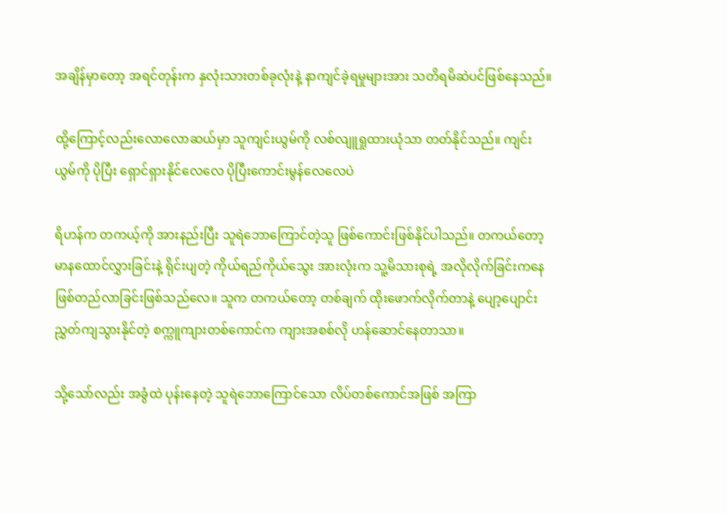အချိန်မှာတော့ အရင်တုန်းက နှလုံးသားတစ်ခုလုံးနဲ့ နာကျင်ခဲ့ရမှုများအား သတိရမိဆဲပင်ဖြစ်နေသည်။

ထို့ကြောင့်လည်းလောလောဆယ်မှာ သူကျင်းယွမ်ကို လစ်လျူရှုထားယုံသာ တတ်နိုင်သည်။ ကျင်းယွမ်ကို ပိုပြီး ရှောင်ရှားနိုင်လေလေ ပိုပြီးကောင်းမွန်လေလေပဲ

ရိဟန်က တကယ့်ကို အားနည်းပြီး သူရဲဘောကြောင်တဲ့သူ ဖြစ်ကောင်းဖြစ်နိုင်ပါသည်။ တကယ်တော့ မာနထောင်လွှားခြင်းနဲ့ ရိုင်းပျတဲ့ ကိုယ်ရည်ကိုယ်သွေး အားလုံးက သူ့မိသားစုရဲ့ အလိုလိုက်ခြင်းကနေ ဖြစ်တည်လာခြင်းဖြစ်သည်လေ။ သူက တကယ်တော့ တစ်ချက် ထိုးဖောက်လိုက်တာနဲ့ ပျော့ပျောင်းညွှတ်ကျသွားနိုင်တဲ့ စက္ကူကျားတစ်ကောင်က ကျားအစစ်လို ဟန်ဆောင်နေတာသာ။

သို့သော်လည်း အခွံထဲ ပုန်းနေတဲ့ သူရဲဘောကြောင်သော လိပ်တစ်ကောင်အဖြစ် အကြာ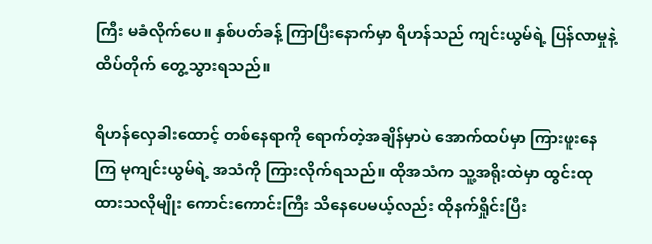ကြီး မခံလိုက်ပေ။ နှစ်ပတ်ခန့် ကြာပြီးနောက်မှာ ရိဟန်သည် ကျင်းယွမ်ရဲ့ ပြန်လာမှုနဲ့ ထိပ်တိုက် တွေ့သွားရသည်။

ရိဟန်လှေခါးထောင့် တစ်နေရာကို ရောက်တဲ့အချိန်မှာပဲ အောက်ထပ်မှာ ကြားဖူးနေကြ မုကျင်းယွမ်ရဲ့ အသံကို ကြားလိုက်ရသည်။ ထိုအသံက သူ့အရိုးထဲမှာ ထွင်းထုထားသလိုမျိုး ကောင်းကောင်းကြီး သိနေပေမယ့်လည်း ထိုနက်ရှိုင်းပြီး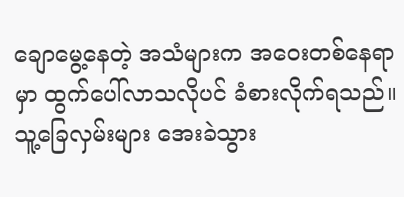ချောမွေ့နေတဲ့ အသံများက အဝေးတစ်နေရာမှာ ထွက်ပေါ်လာသလိုပင် ခံစားလိုက်ရသည်။ သူ့ခြေလှမ်းများ အေးခဲသွား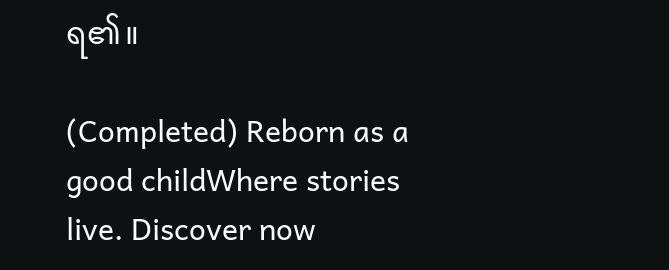ရ၏။

(Completed) Reborn as a good childWhere stories live. Discover now